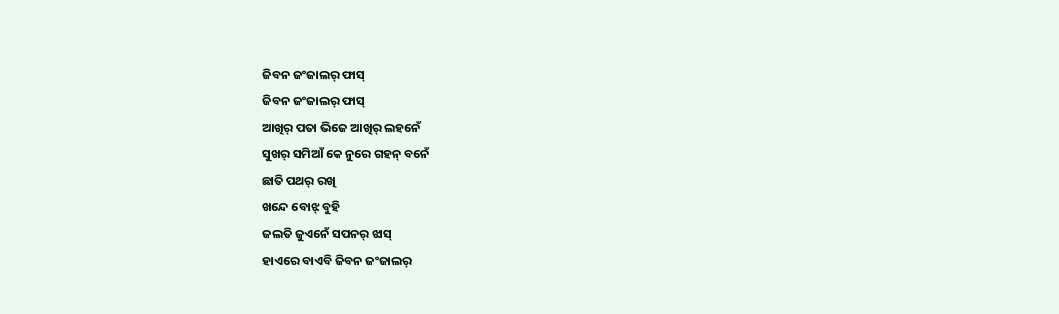ଜିବନ ଜଂଜାଲର୍ ଫାସ୍
ଜିବନ ଜଂଜାଲର୍ ଫାସ୍
ଆଖିର୍ ପତା ଭିଜେ ଆଖିର୍ ଲହନେଁ
ସୁଖର୍ ସମିଆଁ କେ ନୁରେ ଗହନ୍ ବନେଁ
ଛାତି ପଥର୍ ରଖି
ଖନ୍ଦେ ବୋଝ୍ ବୁହି
ଜଲତି ଜୁଏନେଁ ସପନର୍ ଝାସ୍
ହାଏରେ ବାଏବି ଜିବନ ଜଂଜାଲର୍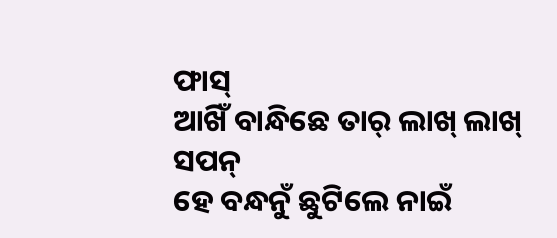ଫାସ୍
ଆଖିଁ ବାନ୍ଧିଛେ ତାର୍ ଲାଖ୍ ଲାଖ୍ ସପନ୍
ହେ ବନ୍ଧନୁଁ ଛୁଟିଲେ ନାଇଁ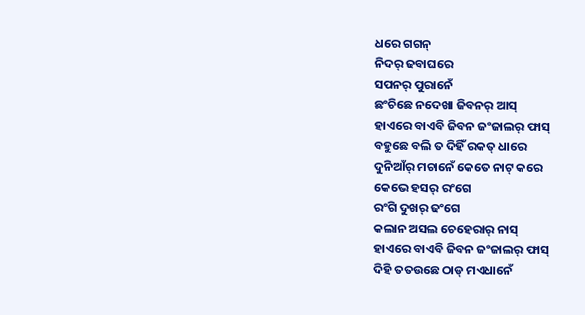ଧରେ ଗଗନ୍
ନିଦର୍ ଢବାଘରେ
ସପନର୍ ପୁରାନେଁ
ଛଂଚିଛେ ନଦେଖା ଜିବନର୍ ଆସ୍
ହାଏରେ ବାଏବି ଜିବନ ଜଂଜାଲର୍ ଫାସ୍
ବହୁଛେ ବଲି ତ ଦିହିଁ ରକତ୍ ଧାରେ
ଦୁନିଆଁର୍ ମଚାନେଁ କେତେ ନାଟ୍ କରେ
କେଭେ ହସର୍ ରଂଗେ
ରଂଗି ଦୁଖର୍ ଢଂଗେ
କଲାନ ଅସଲ ଚେହେରାର୍ ନାସ୍
ହାଏରେ ବାଏବି ଜିବନ ଜଂଜାଲର୍ ଫାସ୍
ଦିହି ତତଉଛେ ଠାଡ୍ ମଏଧାନେଁ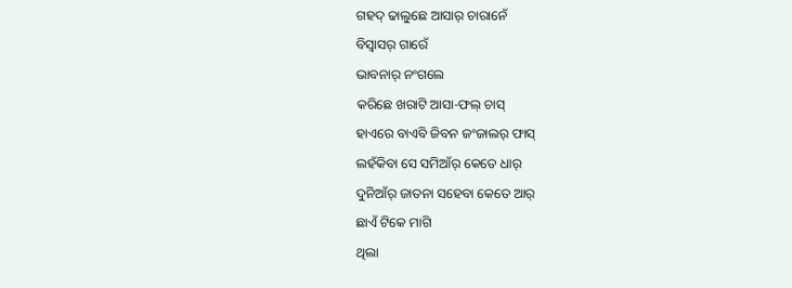ଗହଦ୍ ଢାଲୁଛେ ଆସାର୍ ଚାରାନେଁ
ବିସ୍ବାସର୍ ଗାରେଁ
ଭାବନାର୍ ନଂଗଲେ
କରିଛେ ଖରାଟି ଆସା-ଫଲ୍ ଚାସ୍
ହାଏରେ ବାଏବି ଜିବନ ଜଂଜାଲର୍ ଫାସ୍
ଲହଁକିବା ସେ ସମିଆଁର୍ କେତେ ଧାର୍
ଦୁନିଆଁର୍ ଜାତନା ସହେବା କେତେ ଆର୍
ଛାଏଁ ଟିକେ ମାଗି
ଥିଲା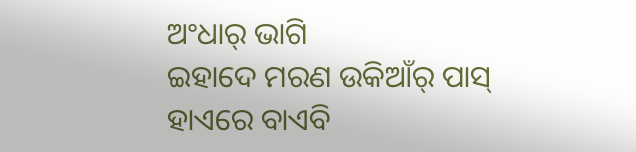ଅଂଧାର୍ ଭାଗି
ଇହାଦେ ମରଣ ଉକିଆଁର୍ ପାସ୍
ହାଏରେ ବାଏବି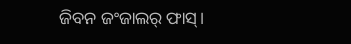ଜିବନ ଜଂଜାଲର୍ ଫାସ୍।